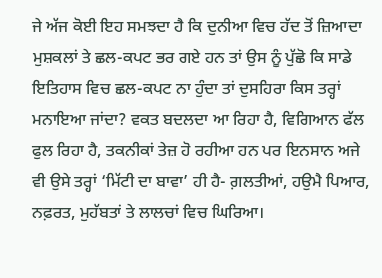ਜੇ ਅੱਜ ਕੋਈ ਇਹ ਸਮਝਦਾ ਹੈ ਕਿ ਦੁਨੀਆ ਵਿਚ ਹੱਦ ਤੋਂ ਜ਼ਿਆਦਾ ਮੁਸ਼ਕਲਾਂ ਤੇ ਛਲ-ਕਪਟ ਭਰ ਗਏ ਹਨ ਤਾਂ ਉਸ ਨੂੰ ਪੁੱਛੋ ਕਿ ਸਾਡੇ ਇਤਿਹਾਸ ਵਿਚ ਛਲ-ਕਪਟ ਨਾ ਹੁੰਦਾ ਤਾਂ ਦੁਸਹਿਰਾ ਕਿਸ ਤਰ੍ਹਾਂ ਮਨਾਇਆ ਜਾਂਦਾ? ਵਕਤ ਬਦਲਦਾ ਆ ਰਿਹਾ ਹੈ, ਵਿਗਿਆਨ ਫੱਲ ਫੁਲ ਰਿਹਾ ਹੈ, ਤਕਨੀਕਾਂ ਤੇਜ਼ ਹੋ ਰਹੀਆ ਹਨ ਪਰ ਇਨਸਾਨ ਅਜੇ ਵੀ ਉਸੇ ਤਰ੍ਹਾਂ ‘ਮਿੱਟੀ ਦਾ ਬਾਵਾ’ ਹੀ ਹੈ- ਗ਼ਲਤੀਆਂ, ਹਉਮੈ ਪਿਆਰ, ਨਫ਼ਰਤ, ਮੁਹੱਬਤਾਂ ਤੇ ਲਾਲਚਾਂ ਵਿਚ ਘਿਰਿਆ।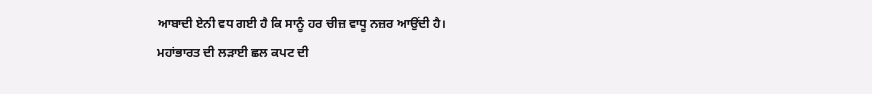ਆਬਾਦੀ ਏਨੀ ਵਧ ਗਈ ਹੈ ਕਿ ਸਾਨੂੰ ਹਰ ਚੀਜ਼ ਵਾਧੂ ਨਜ਼ਰ ਆਉਂਦੀ ਹੈ।
ਮਹਾਂਭਾਰਤ ਦੀ ਲੜਾਈ ਛਲ ਕਪਟ ਦੀ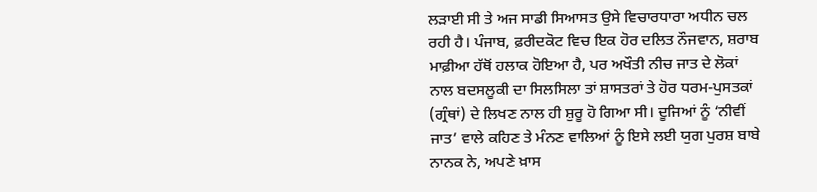ਲੜਾਈ ਸੀ ਤੇ ਅਜ ਸਾਡੀ ਸਿਆਸਤ ਉਸੇ ਵਿਚਾਰਧਾਰਾ ਅਧੀਨ ਚਲ ਰਹੀ ਹੈ। ਪੰਜਾਬ, ਫ਼ਰੀਦਕੋਟ ਵਿਚ ਇਕ ਹੋਰ ਦਲਿਤ ਨੌਜਵਾਨ, ਸ਼ਰਾਬ ਮਾਫ਼ੀਆ ਹੱਥੋਂ ਹਲਾਕ ਹੋਇਆ ਹੈ, ਪਰ ਅਖੌਤੀ ਨੀਚ ਜਾਤ ਦੇ ਲੋਕਾਂ ਨਾਲ ਬਦਸਲੂਕੀ ਦਾ ਸਿਲਸਿਲਾ ਤਾਂ ਸ਼ਾਸਤਰਾਂ ਤੇ ਹੋਰ ਧਰਮ-ਪੁਸਤਕਾਂ (ਗ੍ਰੰਥਾਂ) ਦੇ ਲਿਖਣ ਨਾਲ ਹੀ ਸ਼ੁਰੂ ਹੋ ਗਿਆ ਸੀ। ਦੂਜਿਆਂ ਨੂੰ ‘ਨੀਵੀਂ ਜਾਤ’ ਵਾਲੇ ਕਹਿਣ ਤੇ ਮੰਨਣ ਵਾਲਿਆਂ ਨੂੰ ਇਸੇ ਲਈ ਯੁਗ ਪੁਰਸ਼ ਬਾਬੇ ਨਾਨਕ ਨੇ, ਅਪਣੇ ਖ਼ਾਸ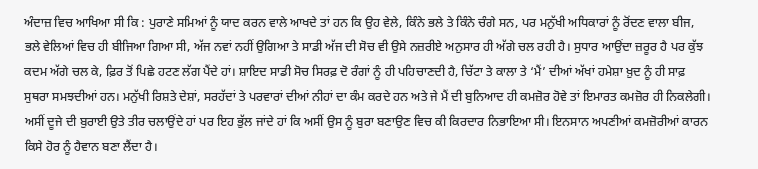ਅੰਦਾਜ਼ ਵਿਚ ਆਖਿਆ ਸੀ ਕਿ : ਪੁਰਾਣੇ ਸਮਿਆਂ ਨੂੰ ਯਾਦ ਕਰਨ ਵਾਲੇ ਆਖਦੇ ਤਾਂ ਹਨ ਕਿ ਉਹ ਵੇਲੇ, ਕਿੰਨੇ ਭਲੇ ਤੇ ਕਿੰਨੇ ਚੰਗੇ ਸਨ, ਪਰ ਮਨੁੱਖੀ ਅਧਿਕਾਰਾਂ ਨੂੰ ਰੋਂਦਣ ਵਾਲਾ ਬੀਜ, ਭਲੇ ਵੇਲਿਆਂ ਵਿਚ ਹੀ ਬੀਜਿਆ ਗਿਆ ਸੀ, ਅੱਜ ਨਵਾਂ ਨਹੀਂ ਉਗਿਆ ਤੇ ਸਾਡੀ ਅੱਜ ਦੀ ਸੋਚ ਵੀ ਉਸੇ ਨਜ਼ਰੀਏ ਅਨੁਸਾਰ ਹੀ ਅੱਗੇ ਚਲ ਰਹੀ ਹੈ। ਸੁਧਾਰ ਆਉਂਦਾ ਜ਼ਰੂਰ ਹੈ ਪਰ ਕੁੱਝ ਕਦਮ ਅੱਗੇ ਚਲ ਕੇ, ਫ਼ਿਰ ਤੋਂ ਪਿਛੇ ਹਟਣ ਲੱਗ ਪੈਂਦੇ ਹਾਂ। ਸ਼ਾਇਦ ਸਾਡੀ ਸੋਚ ਸਿਰਫ਼ ਦੋ ਰੰਗਾਂ ਨੂੰ ਹੀ ਪਹਿਚਾਣਦੀ ਹੈ, ਚਿੱਟਾ ਤੇ ਕਾਲਾ ਤੇ ‘ਮੈਂ’ ਦੀਆਂ ਅੱਖਾਂ ਹਮੇਸ਼ਾ ਖ਼ੁਦ ਨੂੰ ਹੀ ਸਾਫ਼ ਸੁਥਰਾ ਸਮਝਦੀਆਂ ਹਨ। ਮਨੁੱਖੀ ਰਿਸ਼ਤੇ ਦੇਸ਼ਾਂ, ਸਰਹੱਦਾਂ ਤੇ ਪਰਵਾਰਾਂ ਦੀਆਂ ਨੀਹਾਂ ਦਾ ਕੰਮ ਕਰਦੇ ਹਨ ਅਤੇ ਜੇ ਮੈਂ ਦੀ ਬੁਨਿਆਦ ਹੀ ਕਮਜ਼ੋਰ ਹੋਵੇ ਤਾਂ ਇਮਾਰਤ ਕਮਜ਼ੋਰ ਹੀ ਨਿਕਲੇਗੀ। ਅਸੀਂ ਦੂਜੇ ਦੀ ਬੁਰਾਈ ਉਤੇ ਤੀਰ ਚਲਾਉਂਦੇ ਹਾਂ ਪਰ ਇਹ ਭੁੱਲ ਜਾਂਦੇ ਹਾਂ ਕਿ ਅਸੀਂ ਉਸ ਨੂੰ ਬੁਰਾ ਬਣਾਉਣ ਵਿਚ ਕੀ ਕਿਰਦਾਰ ਨਿਭਾਇਆ ਸੀ। ਇਨਸਾਨ ਅਪਣੀਆਂ ਕਮਜ਼ੋਰੀਆਂ ਕਾਰਨ ਕਿਸੇ ਹੋਰ ਨੂੰ ਹੈਵਾਨ ਬਣਾ ਲੈਂਦਾ ਹੈ।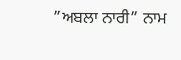”ਅਬਲਾ ਨਾਰੀ” ਨਾਮ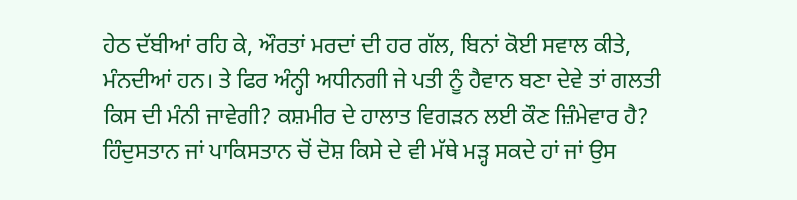ਹੇਠ ਦੱਬੀਆਂ ਰਹਿ ਕੇ, ਔਰਤਾਂ ਮਰਦਾਂ ਦੀ ਹਰ ਗੱਲ, ਬਿਨਾਂ ਕੋਈ ਸਵਾਲ ਕੀਤੇ, ਮੰਨਦੀਆਂ ਹਨ। ਤੇ ਫਿਰ ਅੰਨ੍ਹੀ ਅਧੀਨਗੀ ਜੇ ਪਤੀ ਨੂੰ ਹੈਵਾਨ ਬਣਾ ਦੇਵੇ ਤਾਂ ਗਲਤੀ ਕਿਸ ਦੀ ਮੰਨੀ ਜਾਵੇਗੀ? ਕਸ਼ਮੀਰ ਦੇ ਹਾਲਾਤ ਵਿਗੜਨ ਲਈ ਕੌਣ ਜ਼ਿੰਮੇਵਾਰ ਹੈ? ਹਿੰਦੁਸਤਾਨ ਜਾਂ ਪਾਕਿਸਤਾਨ ਚੋਂ ਦੋਸ਼ ਕਿਸੇ ਦੇ ਵੀ ਮੱਥੇ ਮੜ੍ਹ ਸਕਦੇ ਹਾਂ ਜਾਂ ਉਸ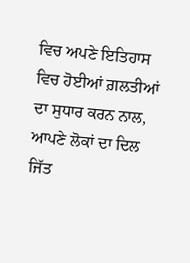ਵਿਚ ਅਪਣੇ ਇਤਿਹਾਸ ਵਿਚ ਹੋਈਆਂ ਗ਼ਲਤੀਆਂ ਦਾ ਸੁਧਾਰ ਕਰਨ ਨਾਲ, ਆਪਣੇ ਲੋਕਾਂ ਦਾ ਦਿਲ ਜਿੱਤ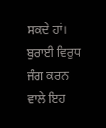ਸਕਦੇ ਹਾਂ। ਬੁਰਾਈ ਵਿਰੁਧ ਜੰਗ ਕਰਨ ਵਾਲੇ ਇਹ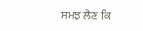ਸਮਝ ਲੈਣ ਕਿ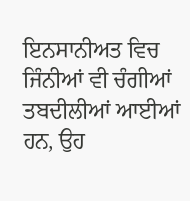ਇਨਸਾਨੀਅਤ ਵਿਚ ਜਿੰਨੀਆਂ ਵੀ ਚੰਗੀਆਂ ਤਬਦੀਲੀਆਂ ਆਈਆਂ ਹਨ, ਉਹ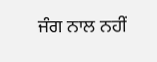ਜੰਗ ਨਾਲ ਨਹੀਂ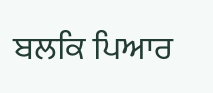ਬਲਕਿ ਪਿਆਰ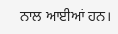ਨਾਲ ਆਈਆਂ ਹਨ।